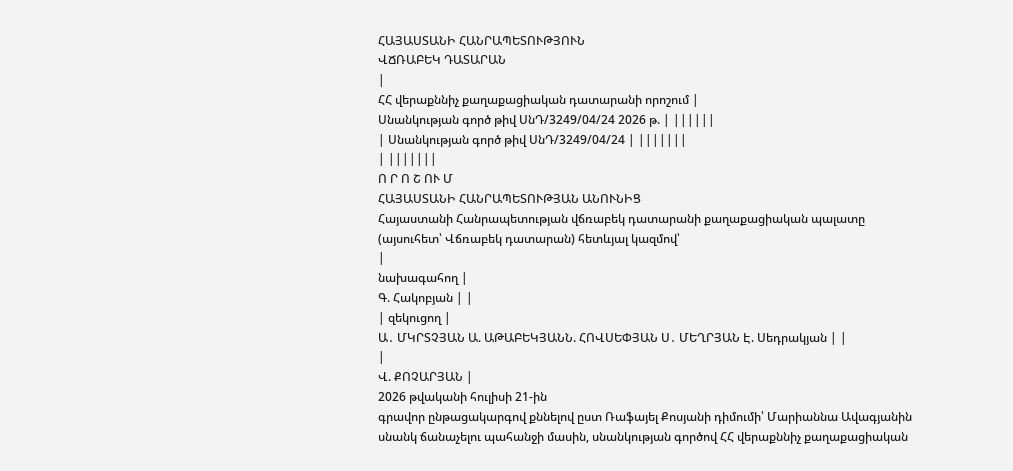ՀԱՅԱՍՏԱՆԻ ՀԱՆՐԱՊԵՏՈՒԹՅՈՒՆ
ՎՃՌԱԲԵԿ ԴԱՏԱՐԱՆ
|
ՀՀ վերաքննիչ քաղաքացիական դատարանի որոշում |
Սնանկության գործ թիվ ՍնԴ/3249/04/24 2026 թ. | ||||||
| Սնանկության գործ թիվ ՍնԴ/3249/04/24 | |||||||
| |||||||
Ո Ր Ո Շ ՈՒ Մ
ՀԱՅԱՍՏԱՆԻ ՀԱՆՐԱՊԵՏՈՒԹՅԱՆ ԱՆՈՒՆԻՑ
Հայաստանի Հանրապետության վճռաբեկ դատարանի քաղաքացիական պալատը (այսուհետ՝ Վճռաբեկ դատարան) հետևյալ կազմով՝
|
նախագահող |
Գ. Հակոբյան | |
| զեկուցող |
Ա․ ՄԿՐՏՉՅԱՆ Ա. ԱԹԱԲԵԿՅԱՆՆ. ՀՈՎՍԵՓՅԱՆ Ս․ ՄԵՂՐՅԱՆ Է. Սեդրակյան | |
|
Վ. ՔՈՉԱՐՅԱՆ |
2026 թվականի հուլիսի 21-ին
գրավոր ընթացակարգով քննելով ըստ Ռաֆայել Քոսյանի դիմումի՝ Մարիաննա Ավագյանին սնանկ ճանաչելու պահանջի մասին, սնանկության գործով ՀՀ վերաքննիչ քաղաքացիական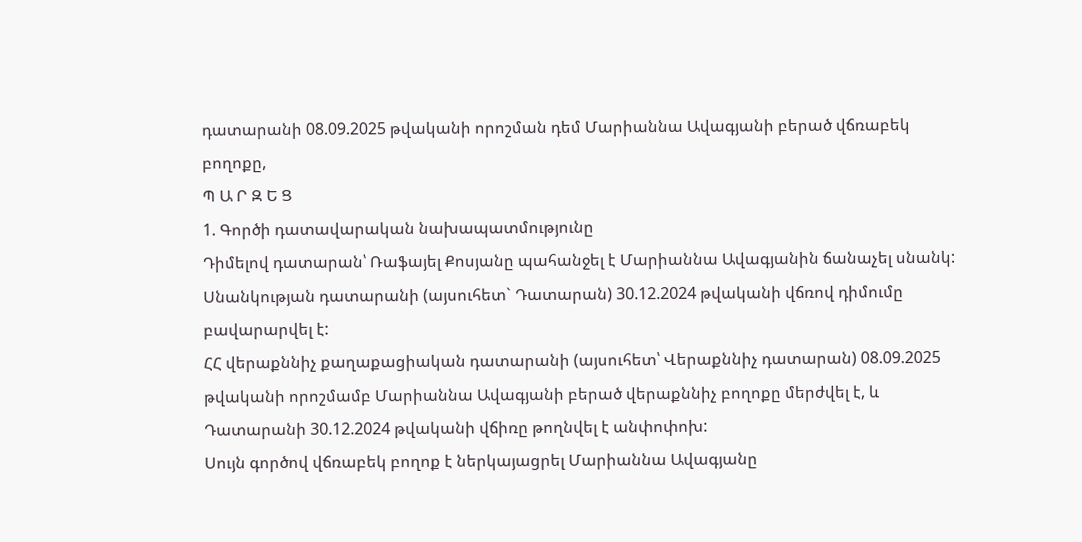դատարանի 08.09.2025 թվականի որոշման դեմ Մարիաննա Ավագյանի բերած վճռաբեկ բողոքը,
Պ Ա Ր Զ Ե Ց
1. Գործի դատավարական նախապատմությունը
Դիմելով դատարան՝ Ռաֆայել Քոսյանը պահանջել է Մարիաննա Ավագյանին ճանաչել սնանկ:
Սնանկության դատարանի (այսուհետ` Դատարան) 30.12.2024 թվականի վճռով դիմումը բավարարվել է:
ՀՀ վերաքննիչ քաղաքացիական դատարանի (այսուհետ՝ Վերաքննիչ դատարան) 08.09.2025 թվականի որոշմամբ Մարիաննա Ավագյանի բերած վերաքննիչ բողոքը մերժվել է, և Դատարանի 30.12.2024 թվականի վճիռը թողնվել է անփոփոխ:
Սույն գործով վճռաբեկ բողոք է ներկայացրել Մարիաննա Ավագյանը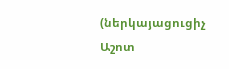(ներկայացուցիչ Աշոտ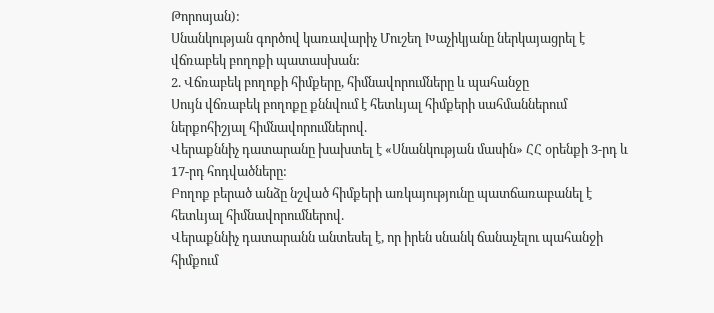Թորոսյան):
Սնանկության գործով կառավարիչ Մուշեղ Խաչիկյանը ներկայացրել է վճռաբեկ բողոքի պատասխան:
2. Վճռաբեկ բողոքի հիմքերը, հիմնավորումները և պահանջը
Սույն վճռաբեկ բողոքը քննվում է հետևյալ հիմքերի սահմաններում ներքոհիշյալ հիմնավորումներով.
Վերաքննիչ դատարանը խախտել է «Սնանկության մասին» ՀՀ օրենքի 3-րդ և 17-րդ հոդվածները:
Բողոք բերած անձը նշված հիմքերի առկայությունը պատճառաբանել է հետևյալ հիմնավորումներով.
Վերաքննիչ դատարանն անտեսել է, որ իրեն սնանկ ճանաչելու պահանջի հիմքում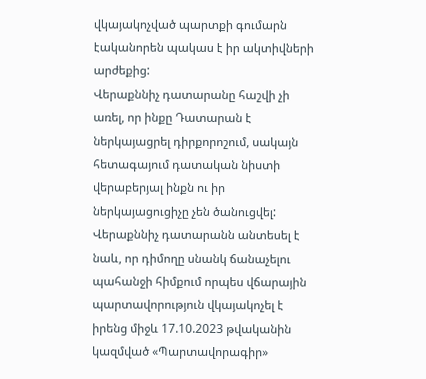վկայակոչված պարտքի գումարն էականորեն պակաս է իր ակտիվների արժեքից:
Վերաքննիչ դատարանը հաշվի չի առել, որ ինքը Դատարան է ներկայացրել դիրքորոշում, սակայն հետագայում դատական նիստի վերաբերյալ ինքն ու իր ներկայացուցիչը չեն ծանուցվել:
Վերաքննիչ դատարանն անտեսել է նաև, որ դիմողը սնանկ ճանաչելու պահանջի հիմքում որպես վճարային պարտավորություն վկայակոչել է իրենց միջև 17.10.2023 թվականին կազմված «Պարտավորագիր»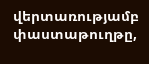վերտառությամբ փաստաթուղթը,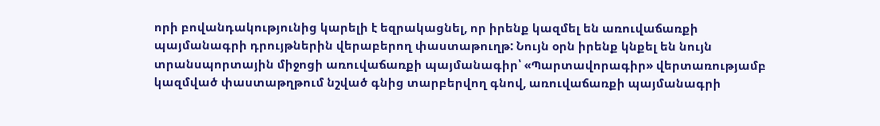որի բովանդակությունից կարելի է եզրակացնել, որ իրենք կազմել են առուվաճառքի պայմանագրի դրույթներին վերաբերող փաստաթուղթ: Նույն օրն իրենք կնքել են նույն տրանսպորտային միջոցի առուվաճառքի պայմանագիր՝ «Պարտավորագիր» վերտառությամբ կազմված փաստաթղթում նշված գնից տարբերվող գնով, առուվաճառքի պայմանագրի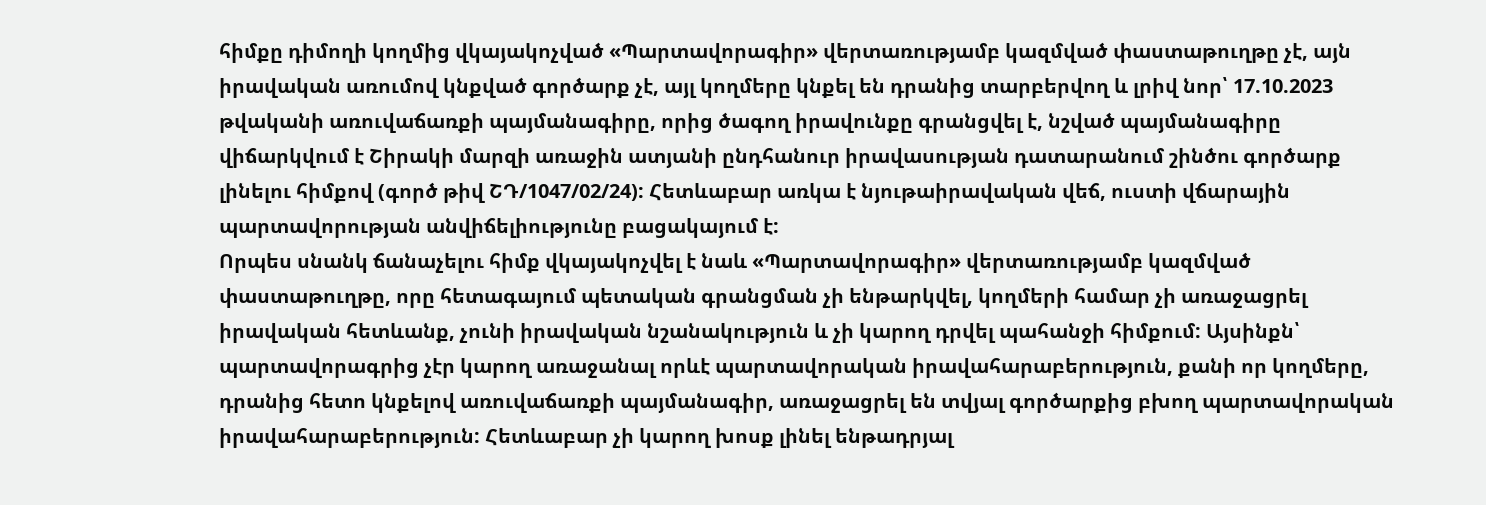հիմքը դիմողի կողմից վկայակոչված «Պարտավորագիր» վերտառությամբ կազմված փաստաթուղթը չէ, այն իրավական առումով կնքված գործարք չէ, այլ կողմերը կնքել են դրանից տարբերվող և լրիվ նոր՝ 17.10.2023 թվականի առուվաճառքի պայմանագիրը, որից ծագող իրավունքը գրանցվել է, նշված պայմանագիրը վիճարկվում է Շիրակի մարզի առաջին ատյանի ընդհանուր իրավասության դատարանում շինծու գործարք լինելու հիմքով (գործ թիվ ՇԴ/1047/02/24): Հետևաբար առկա է նյութաիրավական վեճ, ուստի վճարային պարտավորության անվիճելիությունը բացակայում է:
Որպես սնանկ ճանաչելու հիմք վկայակոչվել է նաև «Պարտավորագիր» վերտառությամբ կազմված փաստաթուղթը, որը հետագայում պետական գրանցման չի ենթարկվել, կողմերի համար չի առաջացրել իրավական հետևանք, չունի իրավական նշանակություն և չի կարող դրվել պահանջի հիմքում: Այսինքն՝ պարտավորագրից չէր կարող առաջանալ որևէ պարտավորական իրավահարաբերություն, քանի որ կողմերը, դրանից հետո կնքելով առուվաճառքի պայմանագիր, առաջացրել են տվյալ գործարքից բխող պարտավորական իրավահարաբերություն: Հետևաբար չի կարող խոսք լինել ենթադրյալ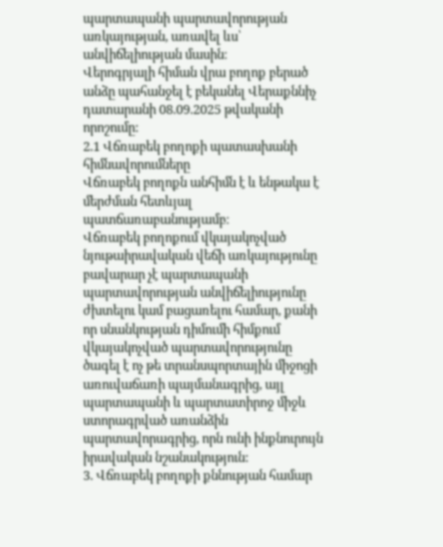պարտապանի պարտավորության առկայության, առավել ևս՝ անվիճելիության մասին։
Վերոգրյալի հիման վրա բողոք բերած անձը պահանջել է բեկանել Վերաքննիչ դատարանի 08.09.2025 թվականի որոշումը:
2.1 Վճռաբեկ բողոքի պատասխանի հիմնավորումները
Վճռաբեկ բողոքն անհիմն է և ենթակա է մերժման հետևյալ պատճառաբանությամբ։
Վճռաբեկ բողոքում վկայակոչված նյութաիրավական վեճի առկայությունը բավարար չէ պարտապանի պարտավորության անվիճելիությունը ժխտելու կամ բացառելու համար, քանի որ սնանկության դիմումի հիմքում վկայակոչված պարտավորությունը ծագել է ոչ թե տրանսպորտային միջոցի առուվաճառի պայմանագրից, այլ պարտապանի և պարտատիրոջ միջև ստորագրված առանձին պարտավորագրից, որն ունի ինքնուրույն իրավական նշանակություն:
3. Վճռաբեկ բողոքի քննության համար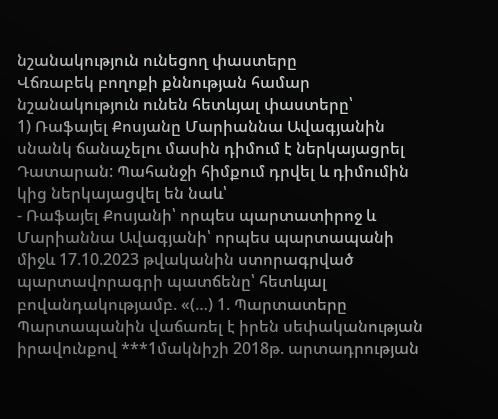նշանակություն ունեցող փաստերը
Վճռաբեկ բողոքի քննության համար նշանակություն ունեն հետևյալ փաստերը՝
1) Ռաֆայել Քոսյանը Մարիաննա Ավագյանին սնանկ ճանաչելու մասին դիմում է ներկայացրել Դատարան: Պահանջի հիմքում դրվել և դիմումին կից ներկայացվել են նաև՝
- Ռաֆայել Քոսյանի՝ որպես պարտատիրոջ և Մարիաննա Ավագյանի՝ որպես պարտապանի միջև 17.10.2023 թվականին ստորագրված պարտավորագրի պատճենը՝ հետևյալ բովանդակությամբ. «(…) 1. Պարտատերը Պարտապանին վաճառել է իրեն սեփականության իրավունքով ***1մակնիշի 2018թ. արտադրության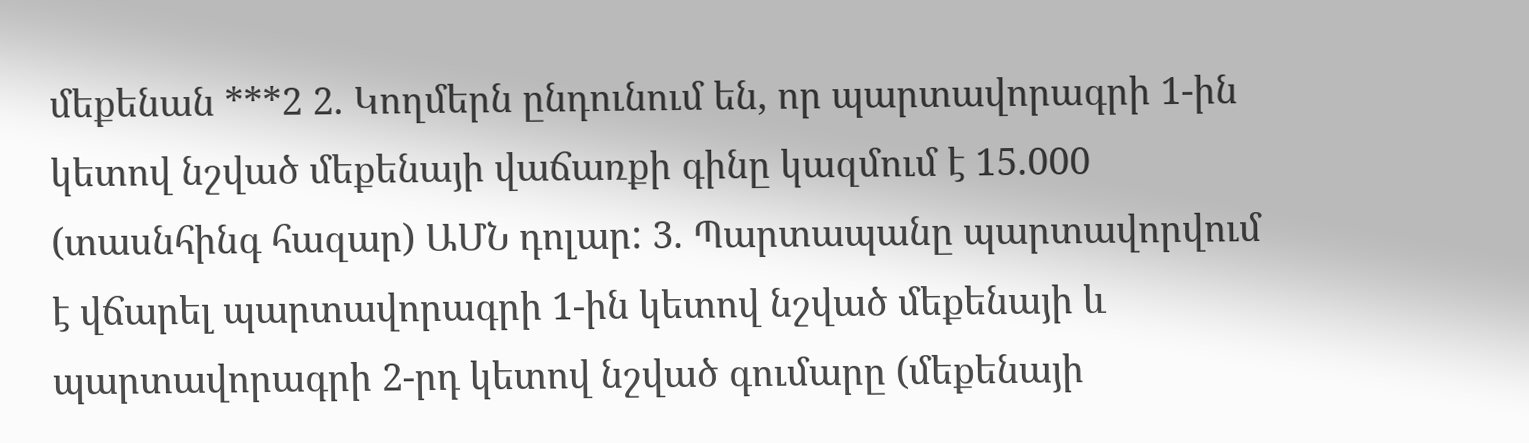մեքենան ***2 2. Կողմերն ընդունում են, որ պարտավորագրի 1-ին կետով նշված մեքենայի վաճառքի գինը կազմում է 15.000 (տասնհինգ հազար) ԱՄՆ դոլար: 3. Պարտապանը պարտավորվում է վճարել պարտավորագրի 1-ին կետով նշված մեքենայի և պարտավորագրի 2-րդ կետով նշված գումարը (մեքենայի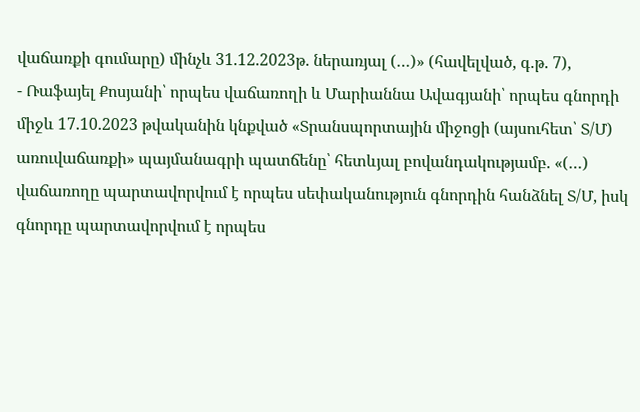վաճառքի գումարը) մինչև 31.12.2023թ. ներառյալ (…)» (հավելված, գ.թ. 7),
- Ռաֆայել Քոսյանի՝ որպես վաճառողի և Մարիաննա Ավագյանի՝ որպես գնորդի միջև 17.10.2023 թվականին կնքված «Տրանսպորտային միջոցի (այսուհետ՝ Տ/Մ) առուվաճառքի» պայմանագրի պատճենը՝ հետևյալ բովանդակությամբ. «(…) վաճառողը պարտավորվում է որպես սեփականություն գնորդին հանձնել Տ/Մ, իսկ գնորդը պարտավորվում է որպես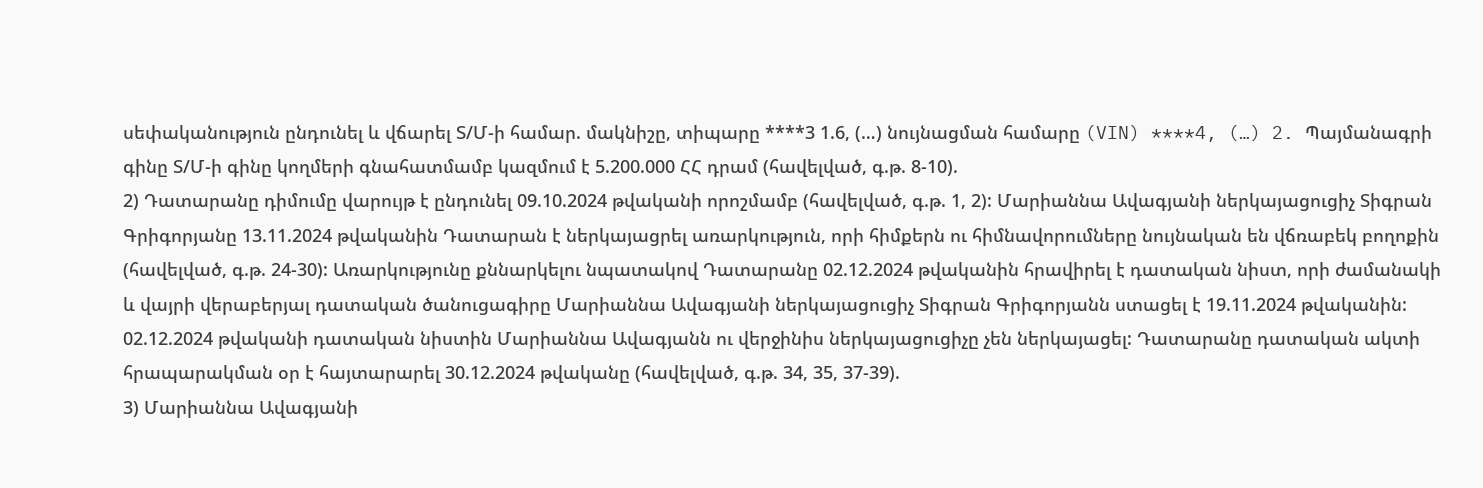սեփականություն ընդունել և վճարել Տ/Մ-ի համար. մակնիշը, տիպարը ****3 1.6, (…) նույնացման համարը (VIN) ****4, (…) 2. Պայմանագրի գինը Տ/Մ-ի գինը կողմերի գնահատմամբ կազմում է 5.200.000 ՀՀ դրամ (հավելված, գ.թ. 8-10).
2) Դատարանը դիմումը վարույթ է ընդունել 09.10.2024 թվականի որոշմամբ (հավելված, գ.թ. 1, 2): Մարիաննա Ավագյանի ներկայացուցիչ Տիգրան Գրիգորյանը 13.11.2024 թվականին Դատարան է ներկայացրել առարկություն, որի հիմքերն ու հիմնավորումները նույնական են վճռաբեկ բողոքին (հավելված, գ.թ. 24-30): Առարկությունը քննարկելու նպատակով Դատարանը 02.12.2024 թվականին հրավիրել է դատական նիստ, որի ժամանակի և վայրի վերաբերյալ դատական ծանուցագիրը Մարիաննա Ավագյանի ներկայացուցիչ Տիգրան Գրիգորյանն ստացել է 19.11.2024 թվականին: 02.12.2024 թվականի դատական նիստին Մարիաննա Ավագյանն ու վերջինիս ներկայացուցիչը չեն ներկայացել: Դատարանը դատական ակտի հրապարակման օր է հայտարարել 30.12.2024 թվականը (հավելված, գ.թ. 34, 35, 37-39).
3) Մարիաննա Ավագյանի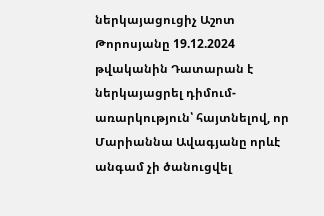ներկայացուցիչ Աշոտ Թորոսյանը 19.12.2024 թվականին Դատարան է ներկայացրել դիմում-առարկություն՝ հայտնելով, որ Մարիաննա Ավագյանը որևէ անգամ չի ծանուցվել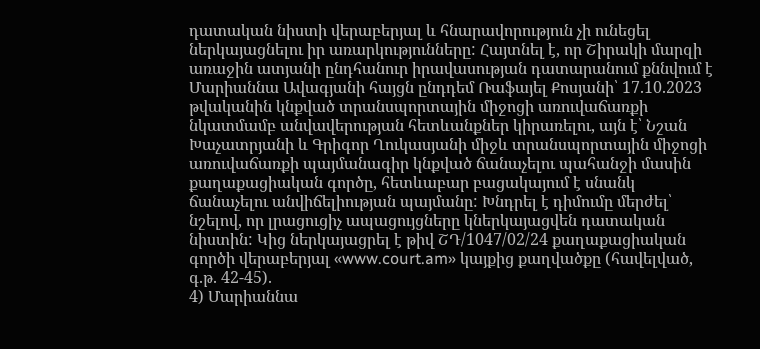դատական նիստի վերաբերյալ և հնարավորություն չի ունեցել ներկայացնելու իր առարկությունները: Հայտնել է, որ Շիրակի մարզի առաջին ատյանի ընդհանուր իրավասության դատարանում քննվում է Մարիաննա Ավագյանի հայցն ընդդեմ Ռաֆայել Քոսյանի՝ 17.10.2023 թվականին կնքված տրանսպորտային միջոցի առուվաճառքի նկատմամբ անվավերության հետևանքներ կիրառելու, այն է՝ Նշան Խաչատրյանի և Գրիգոր Ղուկասյանի միջև տրանսպորտային միջոցի առուվաճառքի պայմանագիր կնքված ճանաչելու պահանջի մասին քաղաքացիական գործը, հետևաբար բացակայում է սնանկ ճանաչելու անվիճելիության պայմանը: Խնդրել է դիմումը մերժել՝ նշելով, որ լրացուցիչ ապացույցները կներկայացվեն դատական նիստին: Կից ներկայացրել է թիվ ՇԴ/1047/02/24 քաղաքացիական գործի վերաբերյալ «www.court.am» կայքից քաղվածքը (հավելված, գ.թ. 42-45).
4) Մարիաննա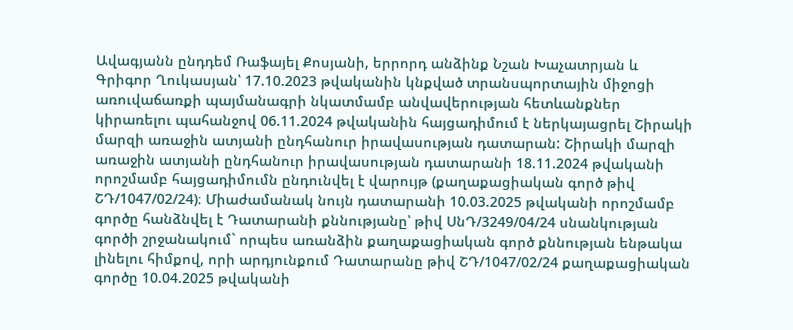Ավագյանն ընդդեմ Ռաֆայել Քոսյանի, երրորդ անձինք Նշան Խաչատրյան և Գրիգոր Ղուկասյան՝ 17.10.2023 թվականին կնքված տրանսպորտային միջոցի առուվաճառքի պայմանագրի նկատմամբ անվավերության հետևանքներ կիրառելու պահանջով 06.11.2024 թվականին հայցադիմում է ներկայացրել Շիրակի մարզի առաջին ատյանի ընդհանուր իրավասության դատարան: Շիրակի մարզի առաջին ատյանի ընդհանուր իրավասության դատարանի 18.11.2024 թվականի որոշմամբ հայցադիմումն ընդունվել է վարույթ (քաղաքացիական գործ թիվ ՇԴ/1047/02/24)։ Միաժամանակ նույն դատարանի 10.03.2025 թվականի որոշմամբ գործը հանձնվել է Դատարանի քննությանը՝ թիվ ՍնԴ/3249/04/24 սնանկության գործի շրջանակում` որպես առանձին քաղաքացիական գործ քննության ենթակա լինելու հիմքով, որի արդյունքում Դատարանը թիվ ՇԴ/1047/02/24 քաղաքացիական գործը 10.04.2025 թվականի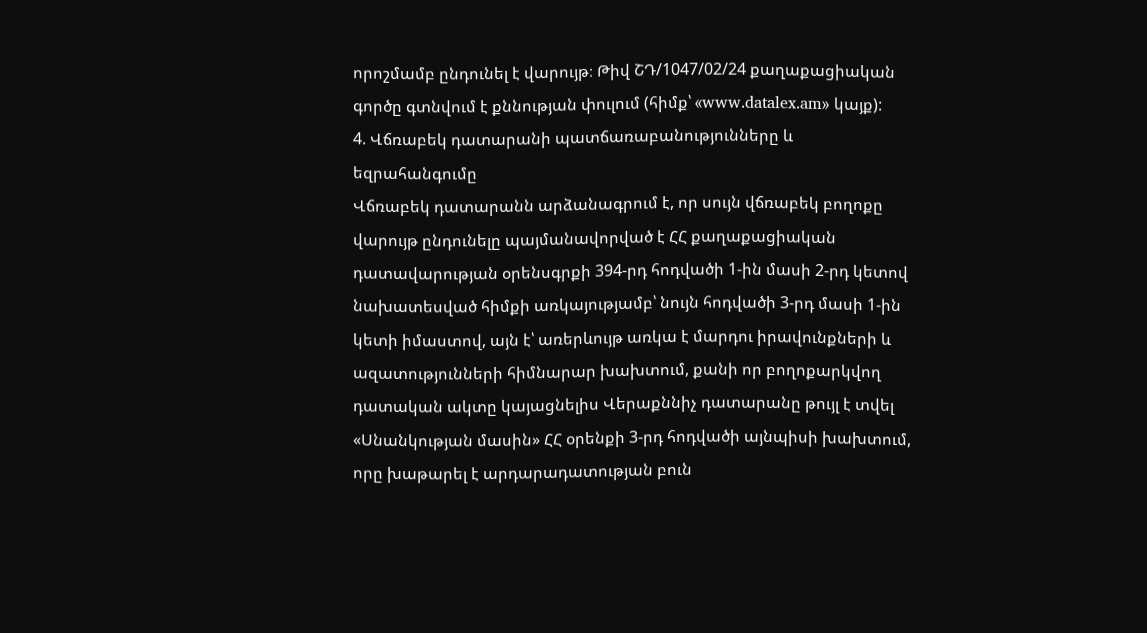որոշմամբ ընդունել է վարույթ։ Թիվ ՇԴ/1047/02/24 քաղաքացիական գործը գտնվում է քննության փուլում (հիմք՝ «www.datalex.am» կայք):
4. Վճռաբեկ դատարանի պատճառաբանությունները և եզրահանգումը
Վճռաբեկ դատարանն արձանագրում է, որ սույն վճռաբեկ բողոքը վարույթ ընդունելը պայմանավորված է ՀՀ քաղաքացիական դատավարության օրենսգրքի 394-րդ հոդվածի 1-ին մասի 2-րդ կետով նախատեսված հիմքի առկայությամբ՝ նույն հոդվածի 3-րդ մասի 1-ին կետի իմաստով, այն է՝ առերևույթ առկա է մարդու իրավունքների և ազատությունների հիմնարար խախտում, քանի որ բողոքարկվող դատական ակտը կայացնելիս Վերաքննիչ դատարանը թույլ է տվել «Սնանկության մասին» ՀՀ օրենքի 3-րդ հոդվածի այնպիսի խախտում, որը խաթարել է արդարադատության բուն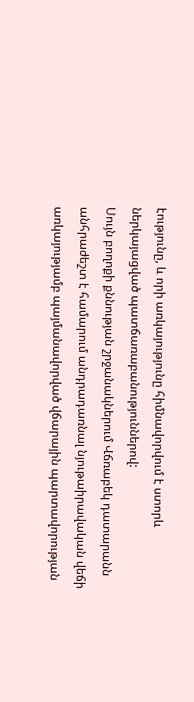էությունը, և որի առկայությունը հիմնավորվում է ստորև ներկայացված պատճառաբանություններով:
Սույն բողոքի քննության շրջանակներում Վճռաբեկ դատարանն անհրաժեշտ է համարում անդրադառնալ նյութաիրավական վեճի առկայությամբ պայմանավորված վճարային պարտավորության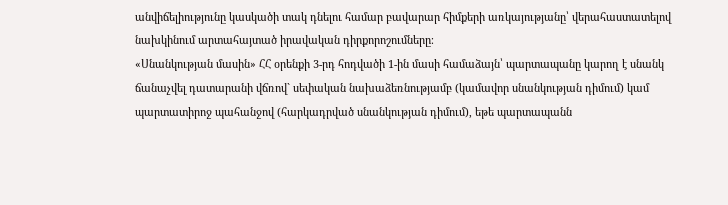անվիճելիությունը կասկածի տակ դնելու համար բավարար հիմքերի առկայությանը՝ վերահաստատելով նախկինում արտահայտած իրավական դիրքորոշումները։
«Սնանկության մասին» ՀՀ օրենքի 3-րդ հոդվածի 1-ին մասի համաձայն՝ պարտապանը կարող է սնանկ ճանաչվել դատարանի վճռով` սեփական նախաձեռնությամբ (կամավոր սնանկության դիմում) կամ պարտատիրոջ պահանջով (հարկադրված սնանկության դիմում), եթե պարտապանն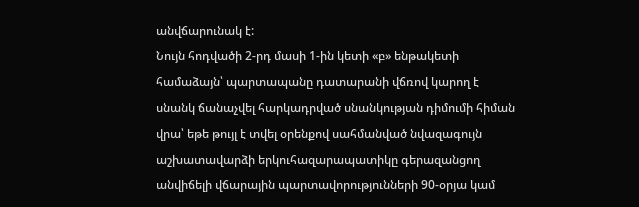անվճարունակ է:
Նույն հոդվածի 2-րդ մասի 1-ին կետի «բ» ենթակետի համաձայն՝ պարտապանը դատարանի վճռով կարող է սնանկ ճանաչվել հարկադրված սնանկության դիմումի հիման վրա՝ եթե թույլ է տվել օրենքով սահմանված նվազագույն աշխատավարձի երկուհազարապատիկը գերազանցող անվիճելի վճարային պարտավորությունների 90-օրյա կամ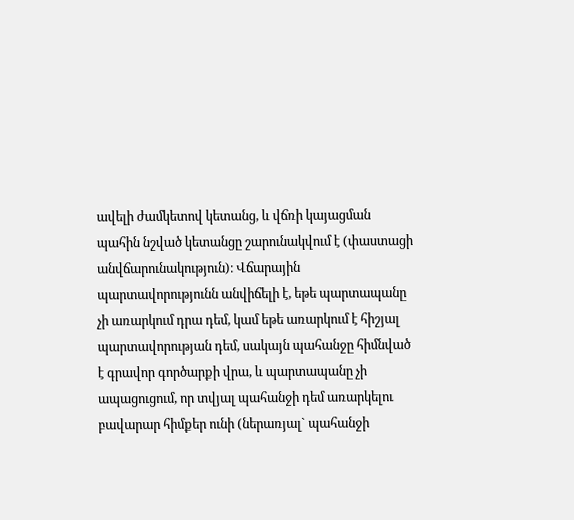ավելի ժամկետով կետանց, և վճռի կայացման պահին նշված կետանցը շարունակվում է (փաստացի անվճարունակություն)։ Վճարային պարտավորությունն անվիճելի է, եթե պարտապանը չի առարկում դրա դեմ, կամ եթե առարկում է հիշյալ պարտավորության դեմ, սակայն պահանջը հիմնված է գրավոր գործարքի վրա, և պարտապանը չի ապացուցում, որ տվյալ պահանջի դեմ առարկելու բավարար հիմքեր ունի (ներառյալ` պահանջի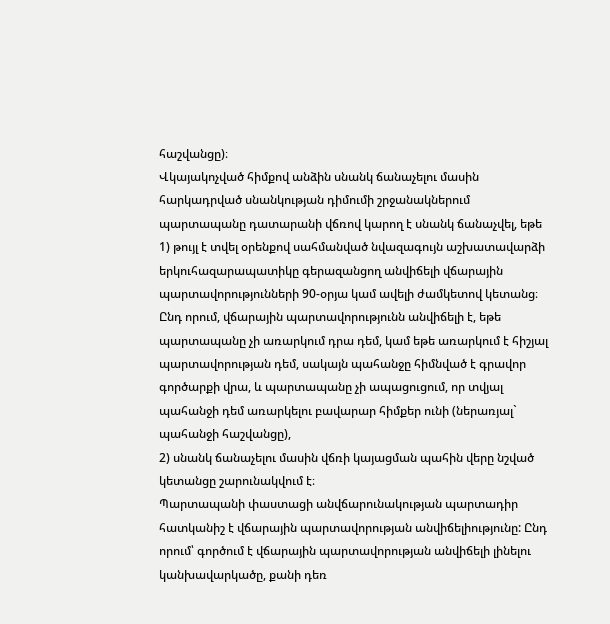հաշվանցը)։
Վկայակոչված հիմքով անձին սնանկ ճանաչելու մասին հարկադրված սնանկության դիմումի շրջանակներում պարտապանը դատարանի վճռով կարող է սնանկ ճանաչվել, եթե
1) թույլ է տվել օրենքով սահմանված նվազագույն աշխատավարձի երկուհազարապատիկը գերազանցող անվիճելի վճարային պարտավորությունների 90-օրյա կամ ավելի ժամկետով կետանց։ Ընդ որում, վճարային պարտավորությունն անվիճելի է, եթե պարտապանը չի առարկում դրա դեմ, կամ եթե առարկում է հիշյալ պարտավորության դեմ, սակայն պահանջը հիմնված է գրավոր գործարքի վրա, և պարտապանը չի ապացուցում, որ տվյալ պահանջի դեմ առարկելու բավարար հիմքեր ունի (ներառյալ` պահանջի հաշվանցը),
2) սնանկ ճանաչելու մասին վճռի կայացման պահին վերը նշված կետանցը շարունակվում է։
Պարտապանի փաստացի անվճարունակության պարտադիր հատկանիշ է վճարային պարտավորության անվիճելիությունը: Ընդ որում՝ գործում է վճարային պարտավորության անվիճելի լինելու կանխավարկածը, քանի դեռ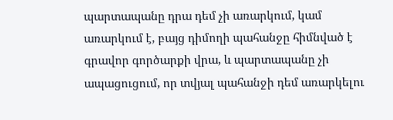պարտապանը դրա դեմ չի առարկում, կամ առարկում է, բայց դիմողի պահանջը հիմնված է գրավոր գործարքի վրա, և պարտապանը չի ապացուցում, որ տվյալ պահանջի դեմ առարկելու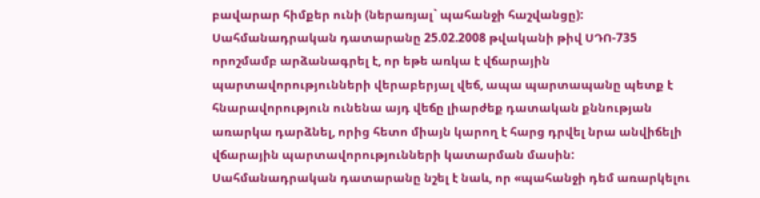բավարար հիմքեր ունի (ներառյալ` պահանջի հաշվանցը):
Սահմանադրական դատարանը 25.02.2008 թվականի թիվ ՍԴՈ-735 որոշմամբ արձանագրել է, որ եթե առկա է վճարային պարտավորությունների վերաբերյալ վեճ, ապա պարտապանը պետք է հնարավորություն ունենա այդ վեճը լիարժեք դատական քննության առարկա դարձնել, որից հետո միայն կարող է հարց դրվել նրա անվիճելի վճարային պարտավորությունների կատարման մասին: Սահմանադրական դատարանը նշել է նաև, որ «պահանջի դեմ առարկելու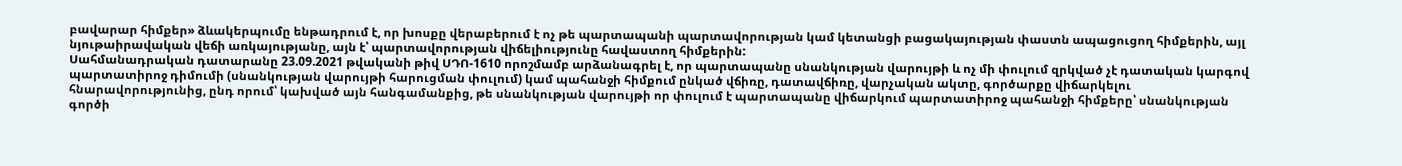բավարար հիմքեր» ձևակերպումը ենթադրում է, որ խոսքը վերաբերում է ոչ թե պարտապանի պարտավորության կամ կետանցի բացակայության փաստն ապացուցող հիմքերին, այլ նյութաիրավական վեճի առկայությանը, այն է՝ պարտավորության վիճելիությունը հավաստող հիմքերին:
Սահմանադրական դատարանը 23.09.2021 թվականի թիվ ՍԴՈ-1610 որոշմամբ արձանագրել է, որ պարտապանը սնանկության վարույթի և ոչ մի փուլում զրկված չէ դատական կարգով պարտատիրոջ դիմումի (սնանկության վարույթի հարուցման փուլում) կամ պահանջի հիմքում ընկած վճիռը, դատավճիռը, վարչական ակտը, գործարքը վիճարկելու հնարավորությունից, ընդ որում՝ կախված այն հանգամանքից, թե սնանկության վարույթի որ փուլում է պարտապանը վիճարկում պարտատիրոջ պահանջի հիմքերը՝ սնանկության գործի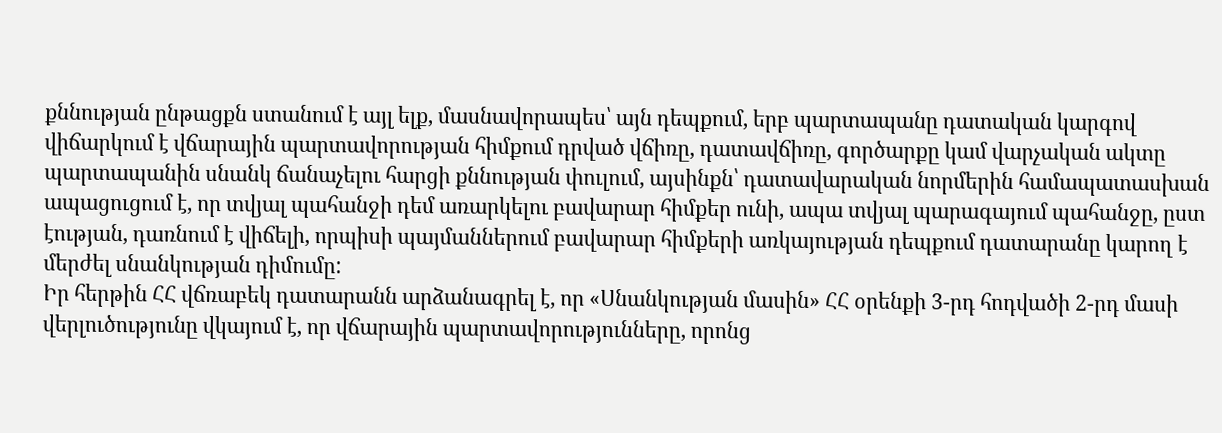քննության ընթացքն ստանում է այլ ելք, մասնավորապես՝ այն դեպքում, երբ պարտապանը դատական կարգով վիճարկում է վճարային պարտավորության հիմքում դրված վճիռը, դատավճիռը, գործարքը կամ վարչական ակտը պարտապանին սնանկ ճանաչելու հարցի քննության փուլում, այսինքն՝ դատավարական նորմերին համապատասխան ապացուցում է, որ տվյալ պահանջի դեմ առարկելու բավարար հիմքեր ունի, ապա տվյալ պարագայում պահանջը, ըստ էության, դառնում է վիճելի, որպիսի պայմաններում բավարար հիմքերի առկայության դեպքում դատարանը կարող է մերժել սնանկության դիմումը:
Իր հերթին ՀՀ վճռաբեկ դատարանն արձանագրել է, որ «Սնանկության մասին» ՀՀ օրենքի 3-րդ հոդվածի 2-րդ մասի վերլուծությունը վկայում է, որ վճարային պարտավորությունները, որոնց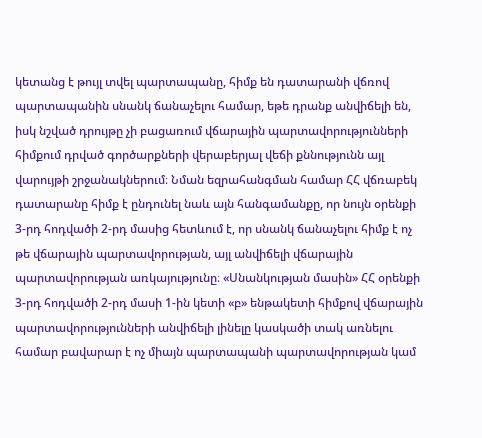կետանց է թույլ տվել պարտապանը, հիմք են դատարանի վճռով պարտապանին սնանկ ճանաչելու համար, եթե դրանք անվիճելի են, իսկ նշված դրույթը չի բացառում վճարային պարտավորությունների հիմքում դրված գործարքների վերաբերյալ վեճի քննությունն այլ վարույթի շրջանակներում։ Նման եզրահանգման համար ՀՀ վճռաբեկ դատարանը հիմք է ընդունել նաև այն հանգամանքը, որ նույն օրենքի 3-րդ հոդվածի 2-րդ մասից հետևում է, որ սնանկ ճանաչելու հիմք է ոչ թե վճարային պարտավորության, այլ անվիճելի վճարային պարտավորության առկայությունը։ «Սնանկության մասին» ՀՀ օրենքի 3-րդ հոդվածի 2-րդ մասի 1-ին կետի «բ» ենթակետի հիմքով վճարային պարտավորությունների անվիճելի լինելը կասկածի տակ առնելու համար բավարար է ոչ միայն պարտապանի պարտավորության կամ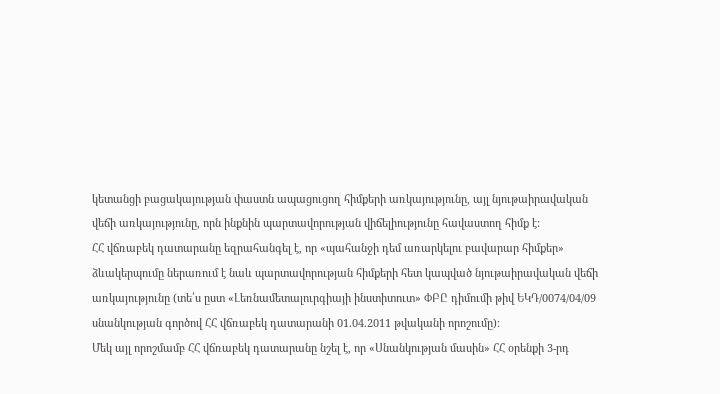կետանցի բացակայության փաստն ապացուցող հիմքերի առկայությունը, այլ նյութաիրավական վեճի առկայությունը, որն ինքնին պարտավորության վիճելիությունը հավաստող հիմք է:
ՀՀ վճռաբեկ դատարանը եզրահանգել է, որ «պահանջի դեմ առարկելու բավարար հիմքեր» ձևակերպումը ներառում է նաև պարտավորության հիմքերի հետ կապված նյութաիրավական վեճի առկայությունը (տե՛ս ըստ «Լեռնամետալուրգիայի ինստիտուտ» ՓԲԸ դիմումի թիվ ԵԿԴ/0074/04/09 սնանկության գործով ՀՀ վճռաբեկ դատարանի 01.04.2011 թվականի որոշումը):
Մեկ այլ որոշմամբ ՀՀ վճռաբեկ դատարանը նշել է, որ «Սնանկության մասին» ՀՀ օրենքի 3-րդ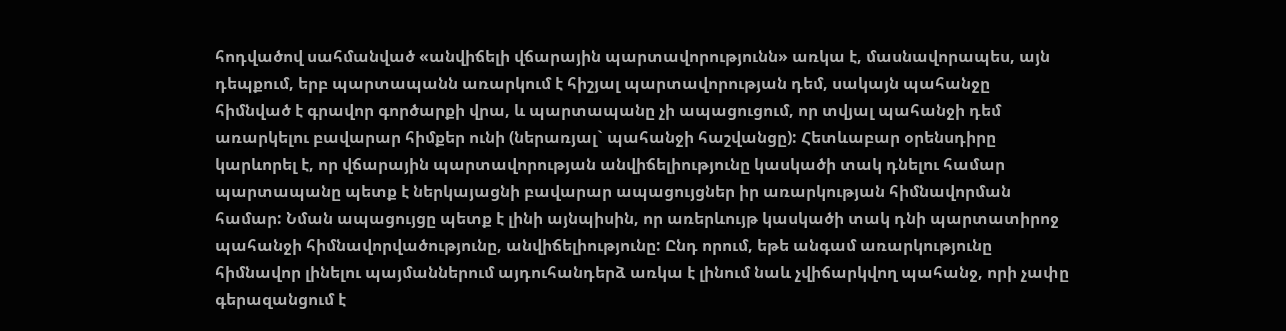հոդվածով սահմանված «անվիճելի վճարային պարտավորությունն» առկա է, մասնավորապես, այն դեպքում, երբ պարտապանն առարկում է հիշյալ պարտավորության դեմ, սակայն պահանջը հիմնված է գրավոր գործարքի վրա, և պարտապանը չի ապացուցում, որ տվյալ պահանջի դեմ առարկելու բավարար հիմքեր ունի (ներառյալ` պահանջի հաշվանցը): Հետևաբար օրենսդիրը կարևորել է, որ վճարային պարտավորության անվիճելիությունը կասկածի տակ դնելու համար պարտապանը պետք է ներկայացնի բավարար ապացույցներ իր առարկության հիմնավորման համար: Նման ապացույցը պետք է լինի այնպիսին, որ առերևույթ կասկածի տակ դնի պարտատիրոջ պահանջի հիմնավորվածությունը, անվիճելիությունը: Ընդ որում, եթե անգամ առարկությունը հիմնավոր լինելու պայմաններում այդուհանդերձ առկա է լինում նաև չվիճարկվող պահանջ, որի չափը գերազանցում է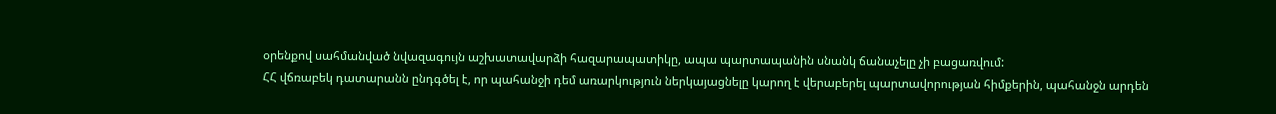օրենքով սահմանված նվազագույն աշխատավարձի հազարապատիկը, ապա պարտապանին սնանկ ճանաչելը չի բացառվում:
ՀՀ վճռաբեկ դատարանն ընդգծել է, որ պահանջի դեմ առարկություն ներկայացնելը կարող է վերաբերել պարտավորության հիմքերին, պահանջն արդեն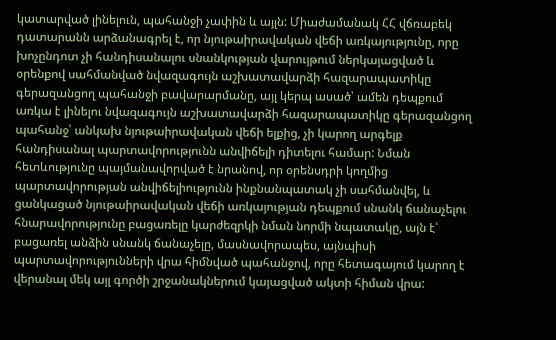կատարված լինելուն, պահանջի չափին և այլն: Միաժամանակ ՀՀ վճռաբեկ դատարանն արձանագրել է, որ նյութաիրավական վեճի առկայությունը, որը խոչընդոտ չի հանդիսանալու սնանկության վարույթում ներկայացված և օրենքով սահմանված նվազագույն աշխատավարձի հազարապատիկը գերազանցող պահանջի բավարարմանը, այլ կերպ ասած՝ ամեն դեպքում առկա է լինելու նվազագույն աշխատավարձի հազարապատիկը գերազանցող պահանջ՝ անկախ նյութաիրավական վեճի ելքից, չի կարող արգելք հանդիսանալ պարտավորությունն անվիճելի դիտելու համար: Նման հետևությունը պայմանավորված է նրանով, որ օրենսդրի կողմից պարտավորության անվիճելիությունն ինքնանպատակ չի սահմանվել, և ցանկացած նյութաիրավական վեճի առկայության դեպքում սնանկ ճանաչելու հնարավորությունը բացառելը կարժեզրկի նման նորմի նպատակը, այն է՝ բացառել անձին սնանկ ճանաչելը, մասնավորապես, այնպիսի պարտավորությունների վրա հիմնված պահանջով, որը հետագայում կարող է վերանալ մեկ այլ գործի շրջանակներում կայացված ակտի հիման վրա: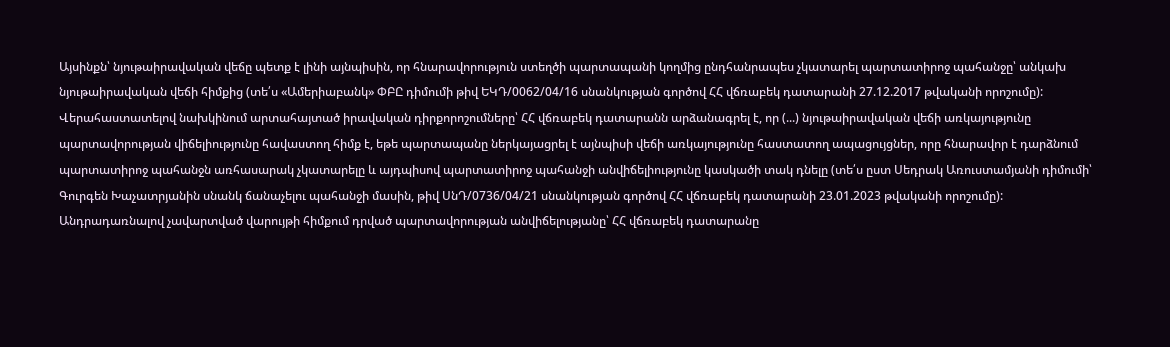Այսինքն՝ նյութաիրավական վեճը պետք է լինի այնպիսին, որ հնարավորություն ստեղծի պարտապանի կողմից ընդհանրապես չկատարել պարտատիրոջ պահանջը՝ անկախ նյութաիրավական վեճի հիմքից (տե՛ս «Ամերիաբանկ» ՓԲԸ դիմումի թիվ ԵԿԴ/0062/04/16 սնանկության գործով ՀՀ վճռաբեկ դատարանի 27.12.2017 թվականի որոշումը):
Վերահաստատելով նախկինում արտահայտած իրավական դիրքորոշումները՝ ՀՀ վճռաբեկ դատարանն արձանագրել է, որ (...) նյութաիրավական վեճի առկայությունը պարտավորության վիճելիությունը հավաստող հիմք է, եթե պարտապանը ներկայացրել է այնպիսի վեճի առկայությունը հաստատող ապացույցներ, որը հնարավոր է դարձնում պարտատիրոջ պահանջն առհասարակ չկատարելը և այդպիսով պարտատիրոջ պահանջի անվիճելիությունը կասկածի տակ դնելը (տե՛ս ըստ Սեդրակ Առուստամյանի դիմումի՝ Գուրգեն Խաչատրյանին սնանկ ճանաչելու պահանջի մասին, թիվ ՍնԴ/0736/04/21 սնանկության գործով ՀՀ վճռաբեկ դատարանի 23.01.2023 թվականի որոշումը):
Անդրադառնալով չավարտված վարույթի հիմքում դրված պարտավորության անվիճելությանը՝ ՀՀ վճռաբեկ դատարանը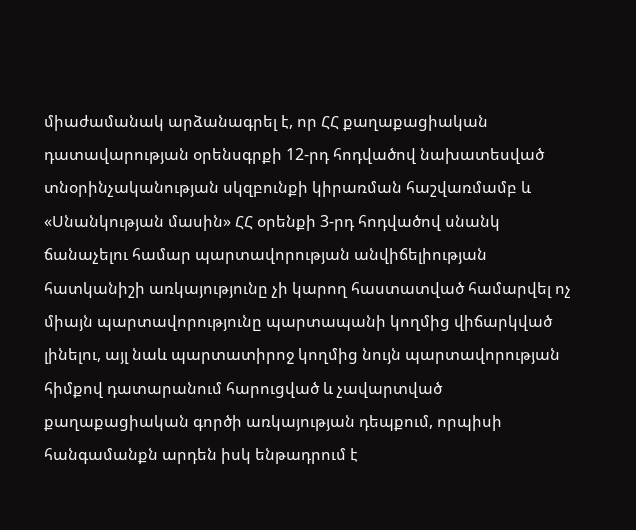միաժամանակ արձանագրել է, որ ՀՀ քաղաքացիական դատավարության օրենսգրքի 12-րդ հոդվածով նախատեսված տնօրինչականության սկզբունքի կիրառման հաշվառմամբ և «Սնանկության մասին» ՀՀ օրենքի 3-րդ հոդվածով սնանկ ճանաչելու համար պարտավորության անվիճելիության հատկանիշի առկայությունը չի կարող հաստատված համարվել ոչ միայն պարտավորությունը պարտապանի կողմից վիճարկված լինելու, այլ նաև պարտատիրոջ կողմից նույն պարտավորության հիմքով դատարանում հարուցված և չավարտված քաղաքացիական գործի առկայության դեպքում, որպիսի հանգամանքն արդեն իսկ ենթադրում է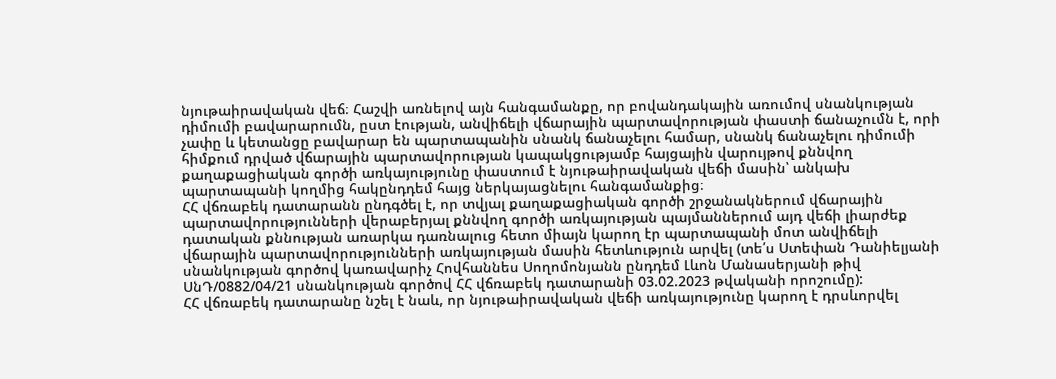նյութաիրավական վեճ։ Հաշվի առնելով այն հանգամանքը, որ բովանդակային առումով սնանկության դիմումի բավարարումն, ըստ էության, անվիճելի վճարային պարտավորության փաստի ճանաչումն է, որի չափը և կետանցը բավարար են պարտապանին սնանկ ճանաչելու համար, սնանկ ճանաչելու դիմումի հիմքում դրված վճարային պարտավորության կապակցությամբ հայցային վարույթով քննվող քաղաքացիական գործի առկայությունը փաստում է նյութաիրավական վեճի մասին՝ անկախ պարտապանի կողմից հակընդդեմ հայց ներկայացնելու հանգամանքից։
ՀՀ վճռաբեկ դատարանն ընդգծել է, որ տվյալ քաղաքացիական գործի շրջանակներում վճարային պարտավորությունների վերաբերյալ քննվող գործի առկայության պայմաններում այդ վեճի լիարժեք դատական քննության առարկա դառնալուց հետո միայն կարող էր պարտապանի մոտ անվիճելի վճարային պարտավորությունների առկայության մասին հետևություն արվել (տե՛ս Ստեփան Դանիելյանի սնանկության գործով կառավարիչ Հովհաննես Սողոմոնյանն ընդդեմ Լևոն Մանասերյանի թիվ ՍնԴ/0882/04/21 սնանկության գործով ՀՀ վճռաբեկ դատարանի 03.02.2023 թվականի որոշումը):
ՀՀ վճռաբեկ դատարանը նշել է նաև, որ նյութաիրավական վեճի առկայությունը կարող է դրսևորվել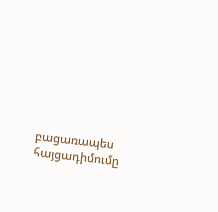բացառապես հայցադիմումը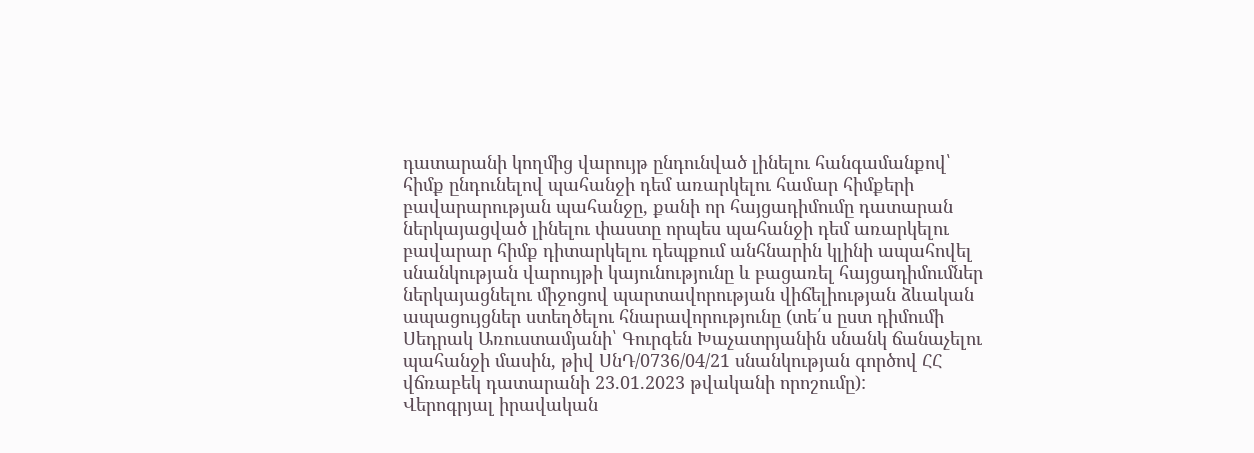դատարանի կողմից վարույթ ընդունված լինելու հանգամանքով՝ հիմք ընդունելով պահանջի դեմ առարկելու համար հիմքերի բավարարության պահանջը, քանի որ հայցադիմումը դատարան ներկայացված լինելու փաստը որպես պահանջի դեմ առարկելու բավարար հիմք դիտարկելու դեպքում անհնարին կլինի ապահովել սնանկության վարույթի կայունությունը և բացառել հայցադիմումներ ներկայացնելու միջոցով պարտավորության վիճելիության ձևական ապացույցներ ստեղծելու հնարավորությունը (տե՛ս ըստ դիմումի Սեդրակ Առուստամյանի՝ Գուրգեն Խաչատրյանին սնանկ ճանաչելու պահանջի մասին, թիվ ՍնԴ/0736/04/21 սնանկության գործով ՀՀ վճռաբեկ դատարանի 23.01.2023 թվականի որոշումը):
Վերոգրյալ իրավական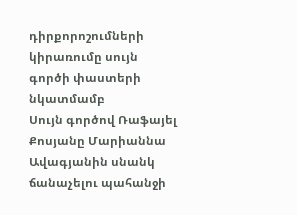դիրքորոշումների կիրառումը սույն գործի փաստերի նկատմամբ
Սույն գործով Ռաֆայել Քոսյանը Մարիաննա Ավագյանին սնանկ ճանաչելու պահանջի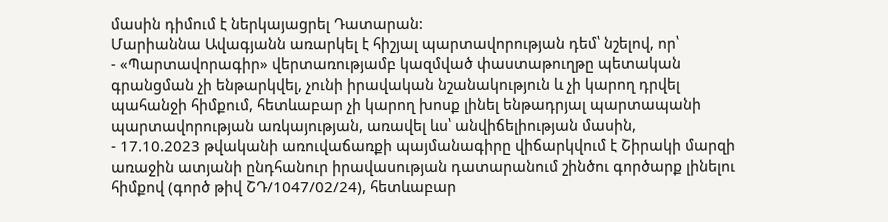մասին դիմում է ներկայացրել Դատարան:
Մարիաննա Ավագյանն առարկել է հիշյալ պարտավորության դեմ՝ նշելով, որ՝
- «Պարտավորագիր» վերտառությամբ կազմված փաստաթուղթը պետական գրանցման չի ենթարկվել, չունի իրավական նշանակություն և չի կարող դրվել պահանջի հիմքում, հետևաբար չի կարող խոսք լինել ենթադրյալ պարտապանի պարտավորության առկայության, առավել ևս՝ անվիճելիության մասին,
- 17.10.2023 թվականի առուվաճառքի պայմանագիրը վիճարկվում է Շիրակի մարզի առաջին ատյանի ընդհանուր իրավասության դատարանում շինծու գործարք լինելու հիմքով (գործ թիվ ՇԴ/1047/02/24), հետևաբար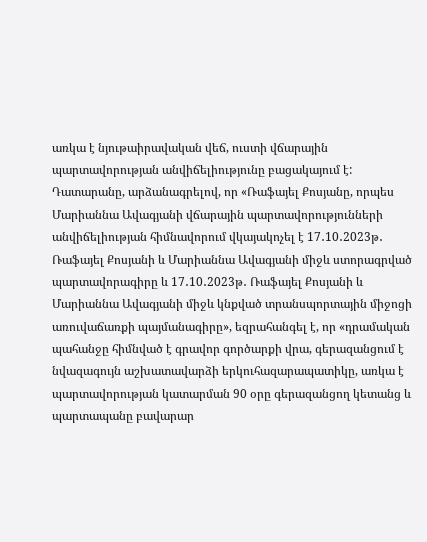առկա է նյութաիրավական վեճ, ուստի վճարային պարտավորության անվիճելիությունը բացակայում է:
Դատարանը, արձանագրելով, որ «Ռաֆայել Քոսյանը, որպես Մարիաննա Ավագյանի վճարային պարտավորությունների անվիճելիության հիմնավորում վկայակոչել է 17․10․2023թ․ Ռաֆայել Քոսյանի և Մարիաննա Ավագյանի միջև ստորագրված պարտավորագիրը և 17․10․2023թ․ Ռաֆայել Քոսյանի և Մարիաննա Ավագյանի միջև կնքված տրանսպորտային միջոցի առուվաճառքի պայմանագիրը», եզրահանգել է, որ «դրամական պահանջը հիմնված է գրավոր գործարքի վրա, գերազանցում է նվազագույն աշխատավարձի երկուհազարապատիկը, առկա է պարտավորության կատարման 90 օրը գերազանցող կետանց և պարտապանը բավարար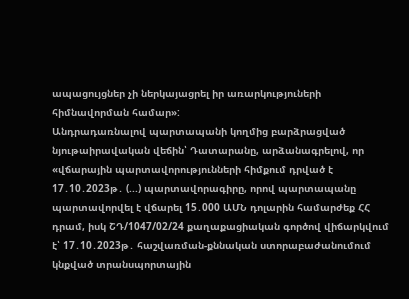ապացույցներ չի ներկայացրել իր առարկություների հիմնավորման համար»:
Անդրադառնալով պարտապանի կողմից բարձրացված նյութաիրավական վեճին՝ Դատարանը, արձանագրելով, որ «վճարային պարտավորությունների հիմքում դրված է 17․10․2023թ․ (...) պարտավորագիրը, որով պարտապանը պարտավորվել է վճարել 15․000 ԱՄՆ դոլարին համարժեք ՀՀ դրամ, իսկ ՇԴ/1047/02/24 քաղաքացիական գործով վիճարկվում է՝ 17․10․2023թ․ հաշվառման-քննական ստորաբաժանումում կնքված տրանսպորտային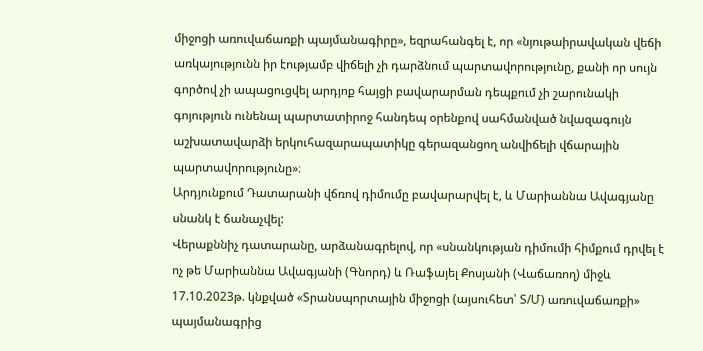միջոցի առուվաճառքի պայմանագիրը», եզրահանգել է, որ «նյութաիրավական վեճի առկայությունն իր էությամբ վիճելի չի դարձնում պարտավորությունը, քանի որ սույն գործով չի ապացուցվել արդյոք հայցի բավարարման դեպքում չի շարունակի գոյություն ունենալ պարտատիրոջ հանդեպ օրենքով սահմանված նվազագույն աշխատավարձի երկուհազարապատիկը գերազանցող անվիճելի վճարային պարտավորությունը»։
Արդյունքում Դատարանի վճռով դիմումը բավարարվել է, և Մարիաննա Ավագյանը սնանկ է ճանաչվել:
Վերաքննիչ դատարանը, արձանագրելով, որ «սնանկության դիմումի հիմքում դրվել է ոչ թե Մարիաննա Ավագյանի (Գնորդ) և Ռաֆայել Քոսյանի (Վաճառող) միջև 17.10.2023թ. կնքված «Տրանսպորտային միջոցի (այսուհետ՝ Տ/Մ) առուվաճառքի» պայմանագրից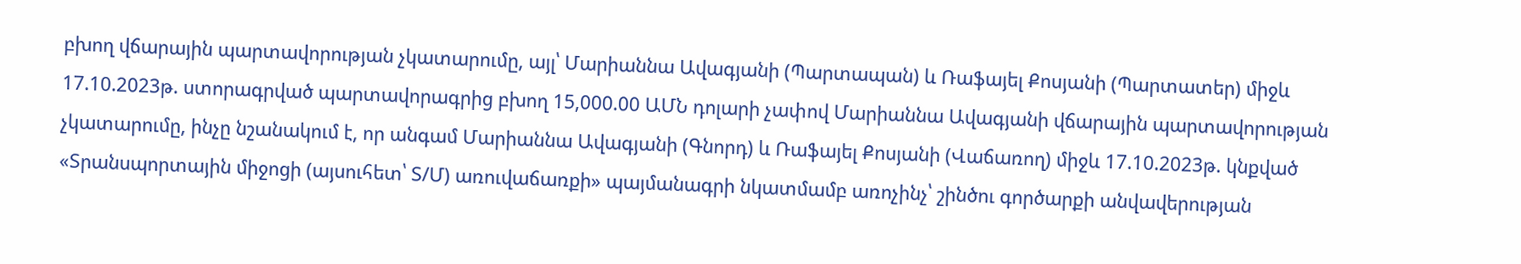բխող վճարային պարտավորության չկատարումը, այլ՝ Մարիաննա Ավագյանի (Պարտապան) և Ռաֆայել Քոսյանի (Պարտատեր) միջև 17.10.2023թ. ստորագրված պարտավորագրից բխող 15,000.00 ԱՄՆ դոլարի չափով Մարիաննա Ավագյանի վճարային պարտավորության չկատարումը, ինչը նշանակում է, որ անգամ Մարիաննա Ավագյանի (Գնորդ) և Ռաֆայել Քոսյանի (Վաճառող) միջև 17.10.2023թ. կնքված «Տրանսպորտային միջոցի (այսուհետ՝ Տ/Մ) առուվաճառքի» պայմանագրի նկատմամբ առոչինչ՝ շինծու գործարքի անվավերության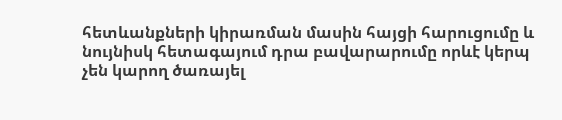հետևանքների կիրառման մասին հայցի հարուցումը և նույնիսկ հետագայում դրա բավարարումը որևէ կերպ չեն կարող ծառայել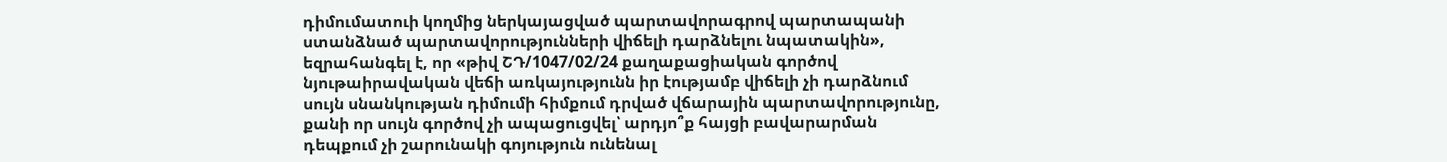դիմումատուի կողմից ներկայացված պարտավորագրով պարտապանի ստանձնած պարտավորությունների վիճելի դարձնելու նպատակին», եզրահանգել է, որ «թիվ ՇԴ/1047/02/24 քաղաքացիական գործով նյութաիրավական վեճի առկայությունն իր էությամբ վիճելի չի դարձնում սույն սնանկության դիմումի հիմքում դրված վճարային պարտավորությունը, քանի որ սույն գործով չի ապացուցվել՝ արդյո՞ք հայցի բավարարման դեպքում չի շարունակի գոյություն ունենալ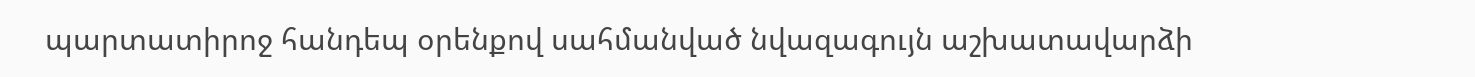պարտատիրոջ հանդեպ օրենքով սահմանված նվազագույն աշխատավարձի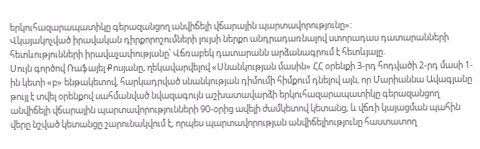երկուհազարապատիկը գերազանցող անվիճելի վճարային պարտավորությունը»:
Վկայակոչված իրավական դիրքորոշումների լույսի ներքո անդրադառնալով ստորադաս դատարանների հետևությունների իրավաչափությանը՝ Վճռաբեկ դատարանն արձանագրում է հետևյալը.
Սույն գործով Ռաֆայել Քոսյանը, ղեկավարվելով «Սնանկության մասին» ՀՀ օրենքի 3-րդ հոդվածի 2-րդ մասի 1-ին կետի «բ» ենթակետով, հարկադրված սնանկության դիմումի հիմքում դնելով այն, որ Մարիաննա Ավագյանը թույլ է տվել օրենքով սահմանված նվազագույն աշխատավարձի երկուհազարապատիկը գերազանցող անվիճելի վճարային պարտավորությունների 90-օրից ավելի ժամկետով կետանց, և վճռի կայացման պահին վերը նշված կետանցը շարունակվում է, որպես պարտավորության անվիճելիությունը հաստատող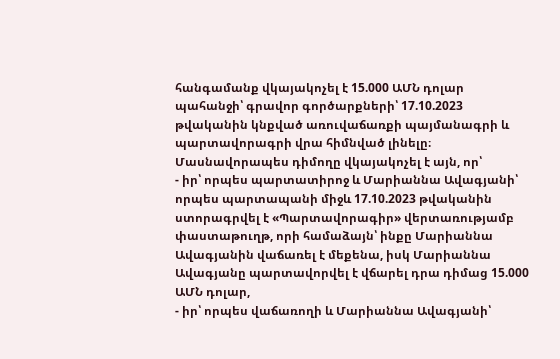հանգամանք վկայակոչել է 15.000 ԱՄՆ դոլար պահանջի՝ գրավոր գործարքների՝ 17.10.2023 թվականին կնքված առուվաճառքի պայմանագրի և պարտավորագրի վրա հիմնված լինելը։
Մասնավորապես դիմողը վկայակոչել է այն, որ՝
- իր՝ որպես պարտատիրոջ և Մարիաննա Ավագյանի՝ որպես պարտապանի միջև 17.10.2023 թվականին ստորագրվել է «Պարտավորագիր» վերտառությամբ փաստաթուղթ, որի համաձայն՝ ինքը Մարիաննա Ավագյանին վաճառել է մեքենա, իսկ Մարիաննա Ավագյանը պարտավորվել է վճարել դրա դիմաց 15.000 ԱՄՆ դոլար,
- իր՝ որպես վաճառողի և Մարիաննա Ավագյանի՝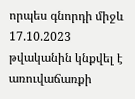որպես գնորդի միջև 17.10.2023 թվականին կնքվել է առուվաճառքի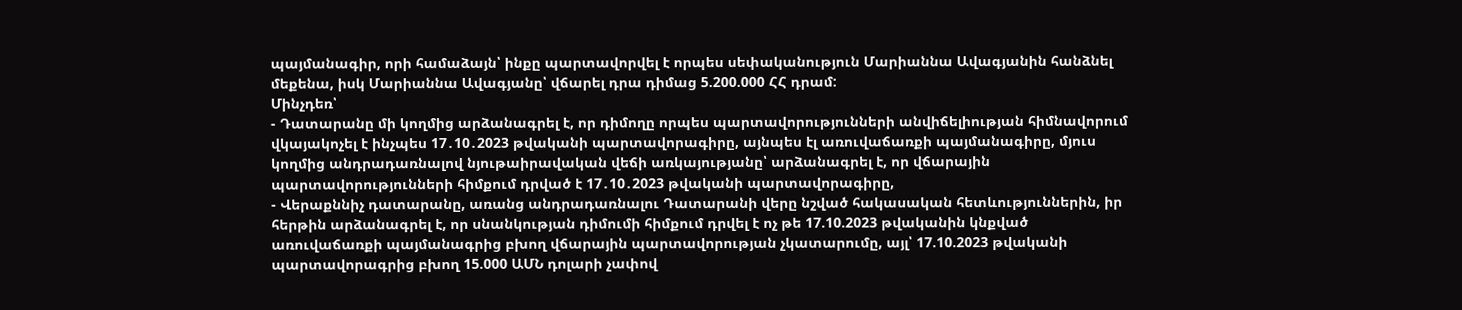պայմանագիր, որի համաձայն՝ ինքը պարտավորվել է որպես սեփականություն Մարիաննա Ավագյանին հանձնել մեքենա, իսկ Մարիաննա Ավագյանը՝ վճարել դրա դիմաց 5.200.000 ՀՀ դրամ:
Մինչդեռ՝
- Դատարանը մի կողմից արձանագրել է, որ դիմողը որպես պարտավորությունների անվիճելիության հիմնավորում վկայակոչել է ինչպես 17․10․2023 թվականի պարտավորագիրը, այնպես էլ առուվաճառքի պայմանագիրը, մյուս կողմից անդրադառնալով նյութաիրավական վեճի առկայությանը՝ արձանագրել է, որ վճարային պարտավորությունների հիմքում դրված է 17․10․2023 թվականի պարտավորագիրը,
- Վերաքննիչ դատարանը, առանց անդրադառնալու Դատարանի վերը նշված հակասական հետևություններին, իր հերթին արձանագրել է, որ սնանկության դիմումի հիմքում դրվել է ոչ թե 17.10.2023 թվականին կնքված առուվաճառքի պայմանագրից բխող վճարային պարտավորության չկատարումը, այլ՝ 17.10.2023 թվականի պարտավորագրից բխող 15.000 ԱՄՆ դոլարի չափով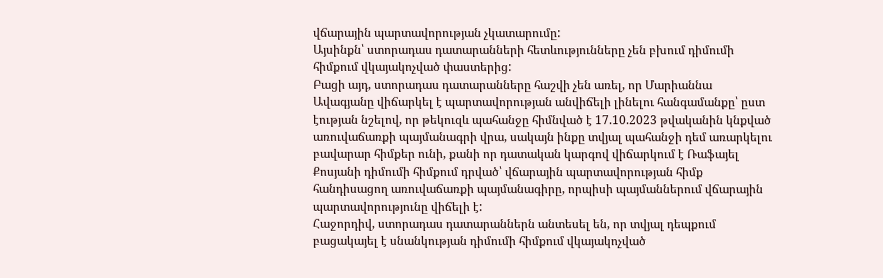վճարային պարտավորության չկատարումը:
Այսինքն՝ ստորադաս դատարանների հետևությունները չեն բխում դիմումի հիմքում վկայակոչված փաստերից:
Բացի այդ, ստորադաս դատարանները հաշվի չեն առել, որ Մարիաննա Ավագյանը վիճարկել է պարտավորության անվիճելի լինելու հանգամանքը՝ ըստ էության նշելով, որ թեկուզև պահանջը հիմնված է 17.10.2023 թվականին կնքված առուվաճառքի պայմանագրի վրա, սակայն ինքը տվյալ պահանջի դեմ առարկելու բավարար հիմքեր ունի, քանի որ դատական կարգով վիճարկում է Ռաֆայել Քոսյանի դիմումի հիմքում դրված՝ վճարային պարտավորության հիմք հանդիսացող առուվաճառքի պայմանագիրը, որպիսի պայմաններում վճարային պարտավորությունը վիճելի է:
Հաջորդիվ, ստորադաս դատարաններն անտեսել են, որ տվյալ դեպքում բացակայել է սնանկության դիմումի հիմքում վկայակոչված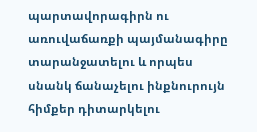պարտավորագիրն ու առուվաճառքի պայմանագիրը տարանջատելու և որպես սնանկ ճանաչելու ինքնուրույն հիմքեր դիտարկելու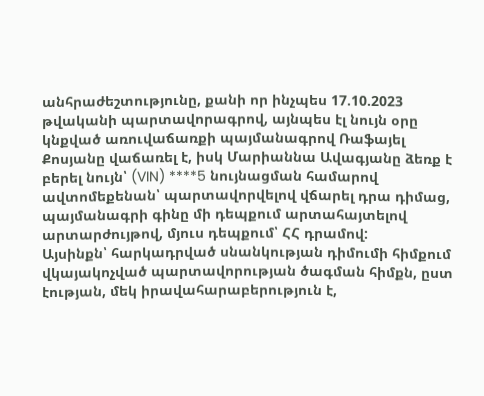անհրաժեշտությունը, քանի որ ինչպես 17.10.2023 թվականի պարտավորագրով, այնպես էլ նույն օրը կնքված առուվաճառքի պայմանագրով Ռաֆայել Քոսյանը վաճառել է, իսկ Մարիաննա Ավագյանը ձեռք է բերել նույն՝ (VIN) ****5 նույնացման համարով ավտոմեքենան՝ պարտավորվելով վճարել դրա դիմաց, պայմանագրի գինը մի դեպքում արտահայտելով արտարժույթով, մյուս դեպքում՝ ՀՀ դրամով:
Այսինքն՝ հարկադրված սնանկության դիմումի հիմքում վկայակոչված պարտավորության ծագման հիմքն, ըստ էության, մեկ իրավահարաբերություն է,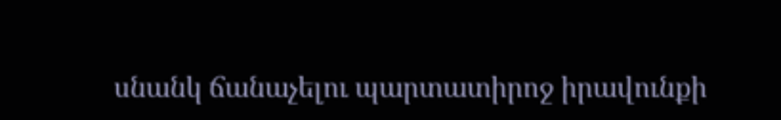սնանկ ճանաչելու պարտատիրոջ իրավունքի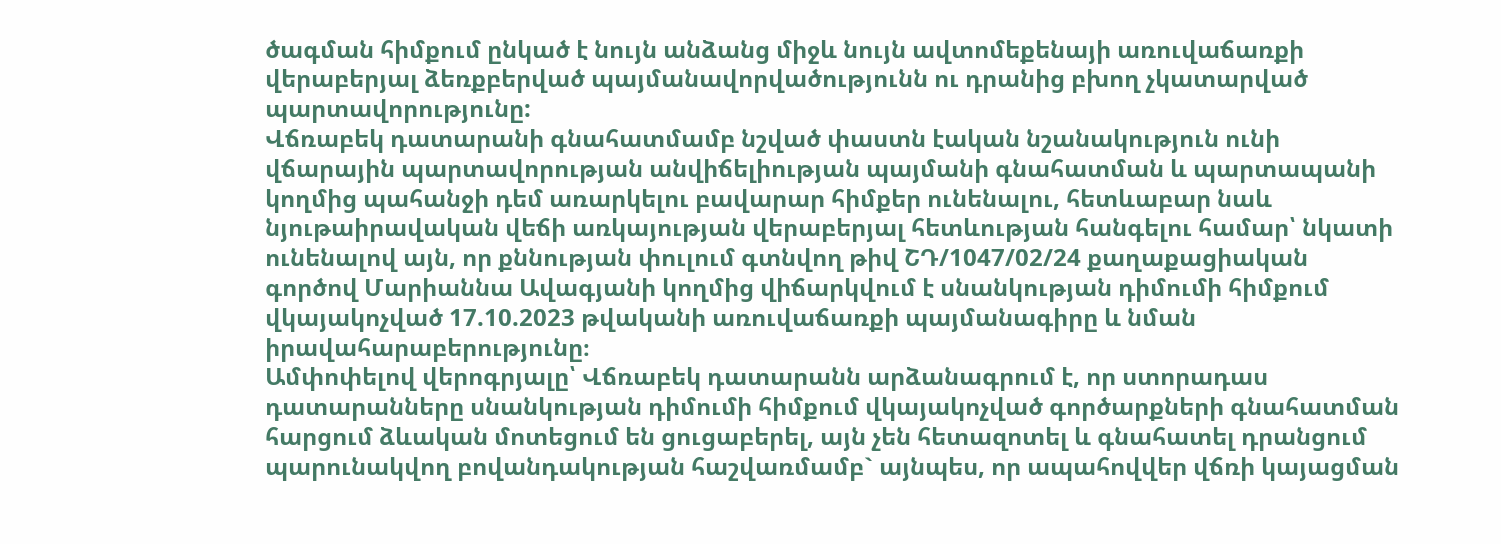ծագման հիմքում ընկած է նույն անձանց միջև նույն ավտոմեքենայի առուվաճառքի վերաբերյալ ձեռքբերված պայմանավորվածությունն ու դրանից բխող չկատարված պարտավորությունը:
Վճռաբեկ դատարանի գնահատմամբ նշված փաստն էական նշանակություն ունի վճարային պարտավորության անվիճելիության պայմանի գնահատման և պարտապանի կողմից պահանջի դեմ առարկելու բավարար հիմքեր ունենալու, հետևաբար նաև նյութաիրավական վեճի առկայության վերաբերյալ հետևության հանգելու համար՝ նկատի ունենալով այն, որ քննության փուլում գտնվող թիվ ՇԴ/1047/02/24 քաղաքացիական գործով Մարիաննա Ավագյանի կողմից վիճարկվում է սնանկության դիմումի հիմքում վկայակոչված 17.10.2023 թվականի առուվաճառքի պայմանագիրը և նման իրավահարաբերությունը։
Ամփոփելով վերոգրյալը՝ Վճռաբեկ դատարանն արձանագրում է, որ ստորադաս դատարանները սնանկության դիմումի հիմքում վկայակոչված գործարքների գնահատման հարցում ձևական մոտեցում են ցուցաբերել, այն չեն հետազոտել և գնահատել դրանցում պարունակվող բովանդակության հաշվառմամբ` այնպես, որ ապահովվեր վճռի կայացման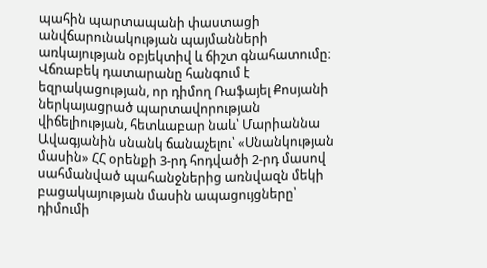պահին պարտապանի փաստացի անվճարունակության պայմանների առկայության օբյեկտիվ և ճիշտ գնահատումը։
Վճռաբեկ դատարանը հանգում է եզրակացության, որ դիմող Ռաֆայել Քոսյանի ներկայացրած պարտավորության վիճելիության, հետևաբար նաև՝ Մարիաննա Ավագյանին սնանկ ճանաչելու՝ «Սնանկության մասին» ՀՀ օրենքի 3-րդ հոդվածի 2-րդ մասով սահմանված պահանջներից առնվազն մեկի բացակայության մասին ապացույցները՝ դիմումի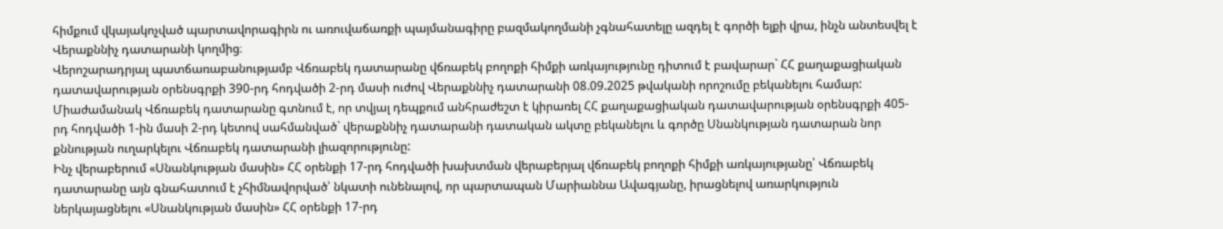հիմքում վկայակոչված պարտավորագիրն ու առուվաճառքի պայմանագիրը բազմակողմանի չգնահատելը ազդել է գործի ելքի վրա, ինչն անտեսվել է Վերաքննիչ դատարանի կողմից։
Վերոշարադրյալ պատճառաբանությամբ Վճռաբեկ դատարանը վճռաբեկ բողոքի հիմքի առկայությունը դիտում է բավարար` ՀՀ քաղաքացիական դատավարության օրենսգրքի 390-րդ հոդվածի 2-րդ մասի ուժով Վերաքննիչ դատարանի 08.09.2025 թվականի որոշումը բեկանելու համար:
Միաժամանակ Վճռաբեկ դատարանը գտնում է, որ տվյալ դեպքում անհրաժեշտ է կիրառել ՀՀ քաղաքացիական դատավարության օրենսգրքի 405-րդ հոդվածի 1-ին մասի 2-րդ կետով սահմանված` վերաքննիչ դատարանի դատական ակտը բեկանելու և գործը Սնանկության դատարան նոր քննության ուղարկելու Վճռաբեկ դատարանի լիազորությունը:
Ինչ վերաբերում «Սնանկության մասին» ՀՀ օրենքի 17-րդ հոդվածի խախտման վերաբերյալ վճռաբեկ բողոքի հիմքի առկայությանը՝ Վճռաբեկ դատարանը այն գնահատում է չհիմնավորված՝ նկատի ունենալով, որ պարտապան Մարիաննա Ավագյանը, իրացնելով առարկություն ներկայացնելու «Սնանկության մասին» ՀՀ օրենքի 17-րդ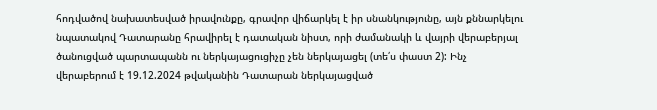հոդվածով նախատեսված իրավունքը, գրավոր վիճարկել է իր սնանկությունը, այն քննարկելու նպատակով Դատարանը հրավիրել է դատական նիստ, որի ժամանակի և վայրի վերաբերյալ ծանուցված պարտապանն ու ներկայացուցիչը չեն ներկայացել (տե՛ս փաստ 2): Ինչ վերաբերում է 19.12.2024 թվականին Դատարան ներկայացված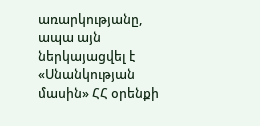առարկությանը, ապա այն ներկայացվել է «Սնանկության մասին» ՀՀ օրենքի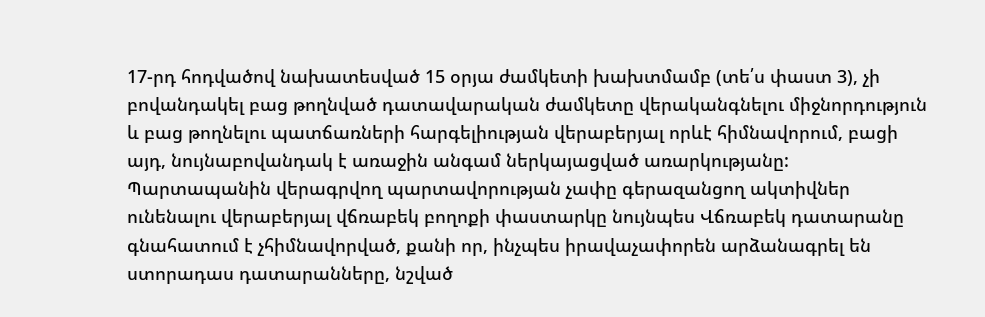17-րդ հոդվածով նախատեսված 15 օրյա ժամկետի խախտմամբ (տե՛ս փաստ 3), չի բովանդակել բաց թողնված դատավարական ժամկետը վերականգնելու միջնորդություն և բաց թողնելու պատճառների հարգելիության վերաբերյալ որևէ հիմնավորում, բացի այդ, նույնաբովանդակ է առաջին անգամ ներկայացված առարկությանը:
Պարտապանին վերագրվող պարտավորության չափը գերազանցող ակտիվներ ունենալու վերաբերյալ վճռաբեկ բողոքի փաստարկը նույնպես Վճռաբեկ դատարանը գնահատում է չհիմնավորված, քանի որ, ինչպես իրավաչափորեն արձանագրել են ստորադաս դատարանները, նշված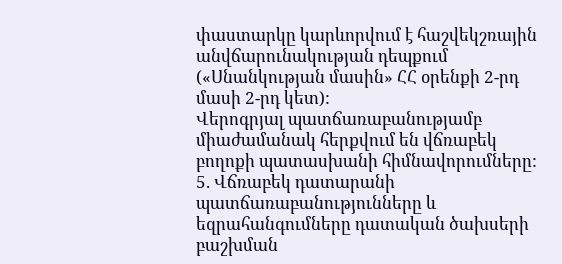փաստարկը կարևորվում է հաշվեկշռային անվճարունակության դեպքում («Սնանկության մասին» ՀՀ օրենքի 2-րդ մասի 2-րդ կետ):
Վերոգրյալ պատճառաբանությամբ միաժամանակ հերքվում են վճռաբեկ բողոքի պատասխանի հիմնավորումները:
5. Վճռաբեկ դատարանի պատճառաբանությունները և եզրահանգումները դատական ծախսերի բաշխման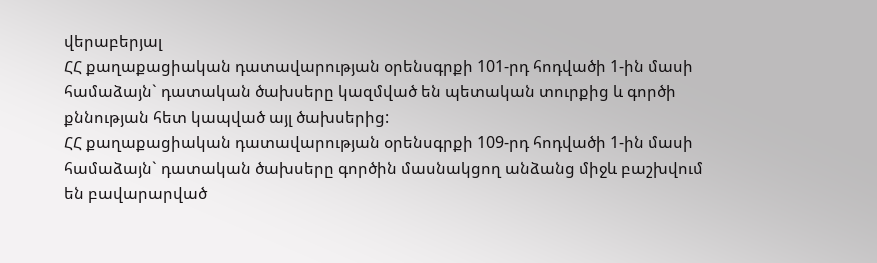վերաբերյալ
ՀՀ քաղաքացիական դատավարության օրենսգրքի 101-րդ հոդվածի 1-ին մասի համաձայն` դատական ծախսերը կազմված են պետական տուրքից և գործի քննության հետ կապված այլ ծախսերից:
ՀՀ քաղաքացիական դատավարության օրենսգրքի 109-րդ հոդվածի 1-ին մասի համաձայն` դատական ծախսերը գործին մասնակցող անձանց միջև բաշխվում են բավարարված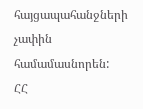հայցապահանջների չափին համամասնորեն:
ՀՀ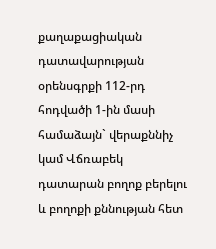քաղաքացիական դատավարության օրենսգրքի 112-րդ հոդվածի 1-ին մասի համաձայն` վերաքննիչ կամ Վճռաբեկ դատարան բողոք բերելու և բողոքի քննության հետ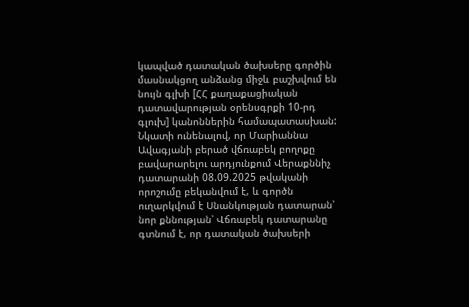կապված դատական ծախսերը գործին մասնակցող անձանց միջև բաշխվում են նույն գլխի [ՀՀ քաղաքացիական դատավարության օրենսգրքի 10-րդ գլուխ] կանոններին համապատասխան:
Նկատի ունենալով, որ Մարիաննա Ավագյանի բերած վճռաբեկ բողոքը բավարարելու արդյունքում Վերաքննիչ դատարանի 08.09.2025 թվականի որոշումը բեկանվում է, և գործն ուղարկվում է Սնանկության դատարան՝ նոր քննության՝ Վճռաբեկ դատարանը գտնում է, որ դատական ծախսերի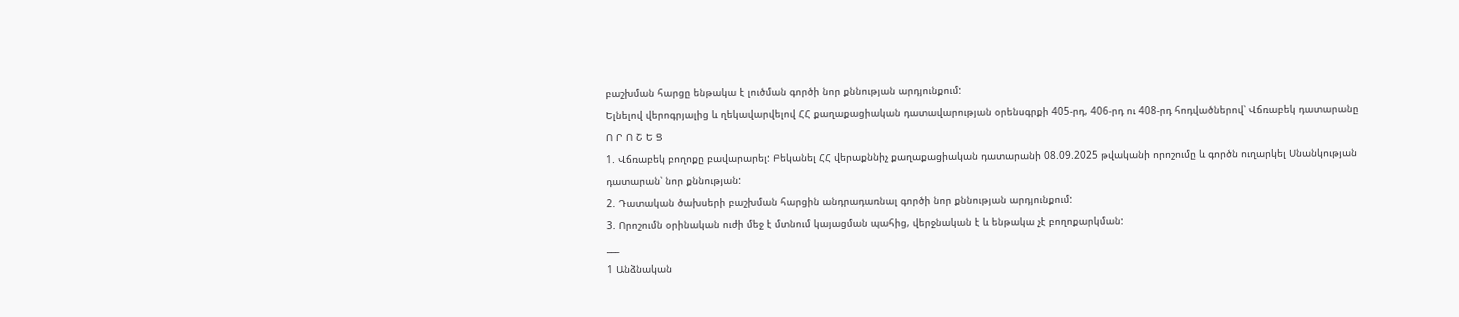բաշխման հարցը ենթակա է լուծման գործի նոր քննության արդյունքում:
Ելնելով վերոգրյալից և ղեկավարվելով ՀՀ քաղաքացիական դատավարության օրենսգրքի 405-րդ, 406-րդ ու 408-րդ հոդվածներով՝ Վճռաբեկ դատարանը
Ո Ր Ո Շ Ե Ց
1. Վճռաբեկ բողոքը բավարարել: Բեկանել ՀՀ վերաքննիչ քաղաքացիական դատարանի 08.09.2025 թվականի որոշումը և գործն ուղարկել Սնանկության դատարան՝ նոր քննության:
2. Դատական ծախսերի բաշխման հարցին անդրադառնալ գործի նոր քննության արդյունքում:
3. Որոշումն օրինական ուժի մեջ է մտնում կայացման պահից, վերջնական է և ենթակա չէ բողոքարկման:
___
1 Անձնական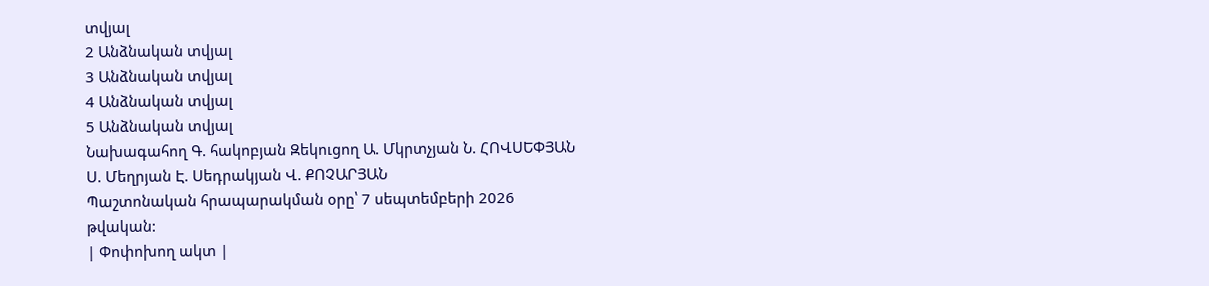տվյալ
2 Անձնական տվյալ
3 Անձնական տվյալ
4 Անձնական տվյալ
5 Անձնական տվյալ
Նախագահող Գ. հակոբյան Զեկուցող Ա. Մկրտչյան Ն. ՀՈՎՍԵՓՅԱՆ Ս. Մեղրյան Է. Սեդրակյան Վ. ՔՈՉԱՐՅԱՆ
Պաշտոնական հրապարակման օրը՝ 7 սեպտեմբերի 2026 թվական:
| Փոփոխող ակտ |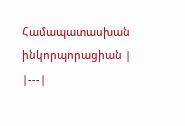Համապատասխան ինկորպորացիան |
|---|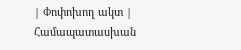| Փոփոխող ակտ | Համապատասխան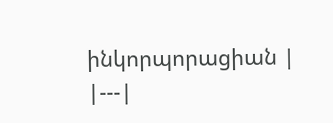ինկորպորացիան |
|---|